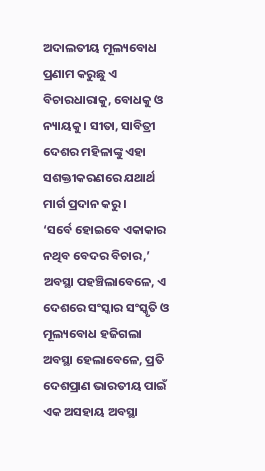ଅଦାଲତୀୟ ମୂଲ୍ୟବୋଧ
ପ୍ରଣାମ କରୁଛୁ ଏ ବିଚାରଧାରାକୁ, ବୋଧକୁ ଓ ନ୍ୟାୟକୁ। ସୀତା, ସାବିତ୍ରୀ ଦେଶର ମହିଳାଙ୍କୁ ଏହା ସଶକ୍ତୀକରଣରେ ଯଥାର୍ଥ ମାର୍ଗ ପ୍ରଦାନ କରୁ।
‘ସର୍ବେ ହୋଇବେ ଏକାକାର ନଥିବ ବେଦର ବିଚାର,’ ଅବସ୍ଥା ପହଞ୍ଚିଲାବେଳେ, ଏ ଦେଶରେ ସଂସ୍କାର ସଂସ୍କୃତି ଓ ମୂଲ୍ୟବୋଧ ହଜିଗଲା ଅବସ୍ଥା ହେଲାବେଳେ, ପ୍ରତି ଦେଶପ୍ରାଣ ଭାରତୀୟ ପାଇଁ ଏକ ଅସହାୟ ଅବସ୍ଥା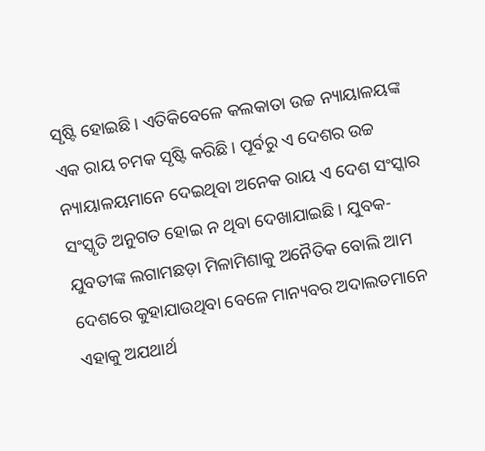ସୃଷ୍ଟି ହୋଇଛି। ଏତିକିବେଳେ କଲକାତା ଉଚ୍ଚ ନ୍ୟାୟାଳୟଙ୍କ ଏକ ରାୟ ଚମକ ସୃଷ୍ଟି କରିଛି। ପୂର୍ବରୁ ଏ ଦେଶର ଉଚ୍ଚ ନ୍ୟାୟାଳୟମାନେ ଦେଇଥିବା ଅନେକ ରାୟ ଏ ଦେଶ ସଂସ୍କାର ସଂସ୍କୃତି ଅନୁଗତ ହୋଇ ନ ଥିବା ଦେଖାଯାଇଛି। ଯୁବକ-ଯୁବତୀଙ୍କ ଲଗାମଛଡ଼ା ମିଳାମିଶାକୁ ଅନୈତିକ ବୋଲି ଆମ ଦେଶରେ କୁହାଯାଉଥିବା ବେଳେ ମାନ୍ୟବର ଅଦାଲତମାନେ ଏହାକୁ ଅଯଥାର୍ଥ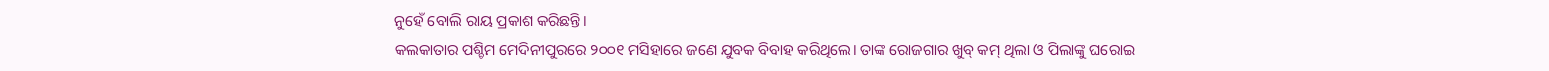ନୁହେଁ ବୋଲି ରାୟ ପ୍ରକାଶ କରିଛନ୍ତି।
କଲକାତାର ପଶ୍ଚିମ ମେଦିନୀପୁରରେ ୨୦୦୧ ମସିହାରେ ଜଣେ ଯୁବକ ବିବାହ କରିଥିଲେ। ତାଙ୍କ ରୋଜଗାର ଖୁବ୍ କମ୍ ଥିଲା ଓ ପିଲାଙ୍କୁ ଘରୋଇ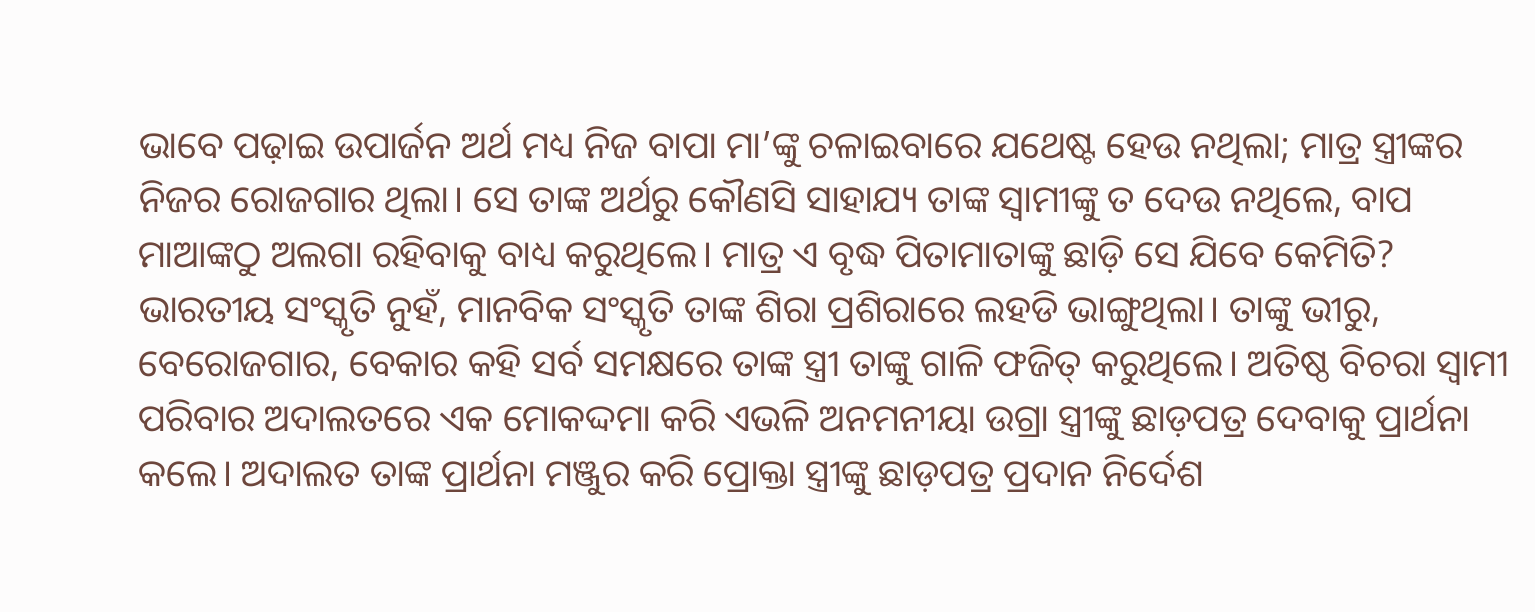ଭାବେ ପଢ଼ାଇ ଉପାର୍ଜନ ଅର୍ଥ ମଧ୍ୟ ନିଜ ବାପା ମା’ଙ୍କୁ ଚଳାଇବାରେ ଯଥେଷ୍ଟ ହେଉ ନଥିଲା; ମାତ୍ର ସ୍ତ୍ରୀଙ୍କର ନିଜର ରୋଜଗାର ଥିଲା। ସେ ତାଙ୍କ ଅର୍ଥରୁ କୌଣସି ସାହାଯ୍ୟ ତାଙ୍କ ସ୍ବାମୀଙ୍କୁ ତ ଦେଉ ନଥିଲେ, ବାପ ମାଆଙ୍କଠୁ ଅଲଗା ରହିବାକୁ ବାଧ୍ୟ କରୁଥିଲେ। ମାତ୍ର ଏ ବୃଦ୍ଧ ପିତାମାତାଙ୍କୁ ଛାଡ଼ି ସେ ଯିବେ କେମିତି? ଭାରତୀୟ ସଂସ୍କୃତି ନୁହଁ, ମାନବିକ ସଂସ୍କୃତି ତାଙ୍କ ଶିରା ପ୍ରଶିରାରେ ଲହଡି ଭାଙ୍ଗୁଥିଲା। ତାଙ୍କୁ ଭୀରୁ, ବେରୋଜଗାର, ବେକାର କହି ସର୍ବ ସମକ୍ଷରେ ତାଙ୍କ ସ୍ତ୍ରୀ ତାଙ୍କୁ ଗାଳି ଫଜିତ୍ କରୁଥିଲେ। ଅତିଷ୍ଠ ବିଚରା ସ୍ବାମୀ ପରିବାର ଅଦାଲତରେ ଏକ ମୋକଦ୍ଦମା କରି ଏଭଳି ଅନମନୀୟା ଉଗ୍ରା ସ୍ତ୍ରୀଙ୍କୁ ଛାଡ଼ପତ୍ର ଦେବାକୁ ପ୍ରାର୍ଥନା କଲେ। ଅଦାଲତ ତାଙ୍କ ପ୍ରାର୍ଥନା ମଞ୍ଜୁର କରି ପ୍ରୋକ୍ତା ସ୍ତ୍ରୀଙ୍କୁ ଛାଡ଼ପତ୍ର ପ୍ରଦାନ ନିର୍ଦେଶ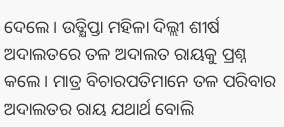ଦେଲେ। ଉତ୍କ୍ଷିପ୍ତା ମହିଳା ଦିଲ୍ଲୀ ଶୀର୍ଷ ଅଦାଲତରେ ତଳ ଅଦାଲତ ରାୟକୁ ପ୍ରଶ୍ନ କଲେ। ମାତ୍ର ବିଚାରପତିମାନେ ତଳ ପରିବାର ଅଦାଲତର ରାୟ ଯଥାର୍ଥ ବୋଲି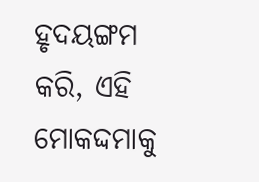ହୃଦୟଙ୍ଗମ କରି, ଏହି ମୋକଦ୍ଦମାକୁ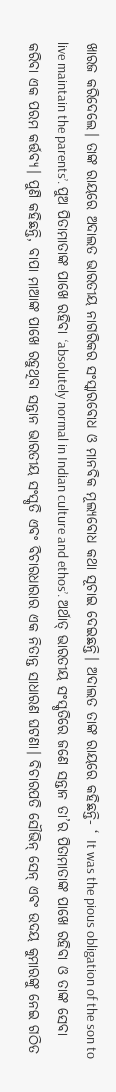ଖାରଜ କରିଦେଲେ। ତାଙ୍କ ରାୟରେ ଅଦାଲତ ଭାରତୀୟ ନାଗରିକର ସଂସ୍କାରବୋଧ ଓ ମାନବିକ ମୂଲ୍ୟବୋଧ କଥା ସୂଚାଇ ଦେଇଛନ୍ତି। ଅଦାଲତ ତାଙ୍କ ରାୟରେ କହିଛନ୍ତି- ‘ It was the pious obligation of the son to live maintain the parents’. ପୁଅ ପିତାମାତାଙ୍କ ପାଖେ ରହିବା ‘absolutely normal in Indian culture and ethos’. ଅର୍ଥାତ୍ ଭାରତୀୟ ସଂସ୍କୃତିରେ ଜଣେ ସନ୍ତାନ ତା’ର ପିତାମାତାଙ୍କ ପାଖେ ରହିବା ଓ ତାଙ୍କ ସେବା କରିବା ଏକ ପରମ କର୍ତ୍ତବ୍ୟ। ପୁଣି କହିଛନ୍ତି, ବାପା ମାଆଙ୍କ ପାଖେ ରହୁଥିବା ସନ୍ତାନ ଭାରତୀୟ ସଂସ୍କୃତି ଏବଂ ବିଚାରଧାରାର ଏକ ନିତାନ୍ତ ସାଧାରଣ ଘଟଣା। ବିଚାରପତି ସୌଭିନ୍ ସେନ୍ ଏବଂ ଉଦୟ କୁମାରଙ୍କୁ ନେଇ ଗଠିତ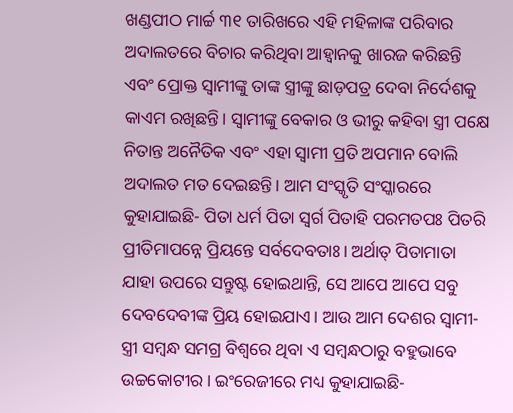ଖଣ୍ଡପୀଠ ମାର୍ଚ୍ଚ ୩୧ ତାରିଖରେ ଏହି ମହିଳାଙ୍କ ପରିବାର ଅଦାଲତରେ ବିଚାର କରିଥିବା ଆହ୍ବାନକୁ ଖାରଜ କରିଛନ୍ତି ଏବଂ ପ୍ରୋକ୍ତ ସ୍ବାମୀଙ୍କୁ ତାଙ୍କ ସ୍ତ୍ରୀଙ୍କୁ ଛାଡ଼ପତ୍ର ଦେବା ନିର୍ଦେଶକୁ କାଏମ ରଖିଛନ୍ତି। ସ୍ବାମୀଙ୍କୁ ବେକାର ଓ ଭୀରୁ କହିବା ସ୍ତ୍ରୀ ପକ୍ଷେ ନିତାନ୍ତ ଅନୈତିକ ଏବଂ ଏହା ସ୍ବାମୀ ପ୍ରତି ଅପମାନ ବୋଲି ଅଦାଲତ ମତ ଦେଇଛନ୍ତି। ଆମ ସଂସ୍କୃତି ସଂସ୍କାରରେ କୁହାଯାଇଛି- ପିତା ଧର୍ମ ପିତା ସ୍ବର୍ଗ ପିତାହି ପରମତପଃ ପିତରି ପ୍ରୀତିମାପନ୍ନେ ପ୍ରିୟନ୍ତେ ସର୍ବଦେବତାଃ। ଅର୍ଥାତ୍ ପିତାମାତା ଯାହା ଉପରେ ସନ୍ତୁଷ୍ଟ ହୋଇଥାନ୍ତି, ସେ ଆପେ ଆପେ ସବୁ ଦେବଦେବୀଙ୍କ ପ୍ରିୟ ହୋଇଯାଏ। ଆଉ ଆମ ଦେଶର ସ୍ବାମୀ-ସ୍ତ୍ରୀ ସମ୍ବନ୍ଧ ସମଗ୍ର ବିଶ୍ବରେ ଥିବା ଏ ସମ୍ବନ୍ଧଠାରୁ ବହୁଭାବେ ଉଚ୍ଚକୋଟୀର। ଇଂରେଜୀରେ ମଧ୍ୟ କୁହାଯାଇଛି-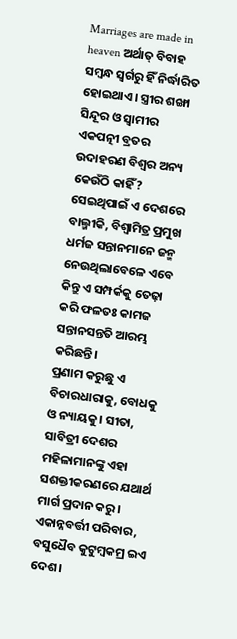Marriages are made in heaven ଅର୍ଥାତ୍ ବିବାହ ସମ୍ବନ୍ଧ ସ୍ବର୍ଗରୁ ହିଁ ନିର୍ଦ୍ଧାରିତ ହୋଇଥାଏ। ସ୍ତ୍ରୀର ଶଙ୍ଖା ସିନ୍ଦୂର ଓ ସ୍ବାମୀର ଏକପତ୍ନୀ ବ୍ରତର ଉଦାହରଣ ବିଶ୍ବର ଅନ୍ୟ କେଉଁଠି କାହିଁ? ସେଇଥିପାଇଁ ଏ ଦେଶରେ ବାଲ୍ମୀକି, ବିଶ୍ବାମିତ୍ର ପ୍ରମୁଖ ଧର୍ମଜ ସନ୍ତାନମାନେ ଜନ୍ମ ନେଉଥିଲାବେଳେ ଏବେ କିନ୍ତୁ ଏ ସମ୍ପର୍କକୁ ତେଢ଼ା କରି ଫଳତଃ କାମଜ ସନ୍ତାନସନ୍ତତି ଆରମ୍ଭ କରିଛନ୍ତି।
ପ୍ରଣାମ କରୁଛୁ ଏ ବିଚାରଧାରାକୁ, ବୋଧକୁ ଓ ନ୍ୟାୟକୁ। ସୀତା, ସାବିତ୍ରୀ ଦେଶର ମହିଳାମାନଙ୍କୁ ଏହା ସଶକ୍ତୀକରଣରେ ଯଥାର୍ଥ ମାର୍ଗ ପ୍ରଦାନ କରୁ। ଏକାନ୍ନବର୍ତ୍ତୀ ପରିବାର, ବସୁଧୈବ କୁଟୁମ୍ବକମ୍ର ଇଏ ଦେଶ।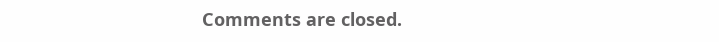Comments are closed.